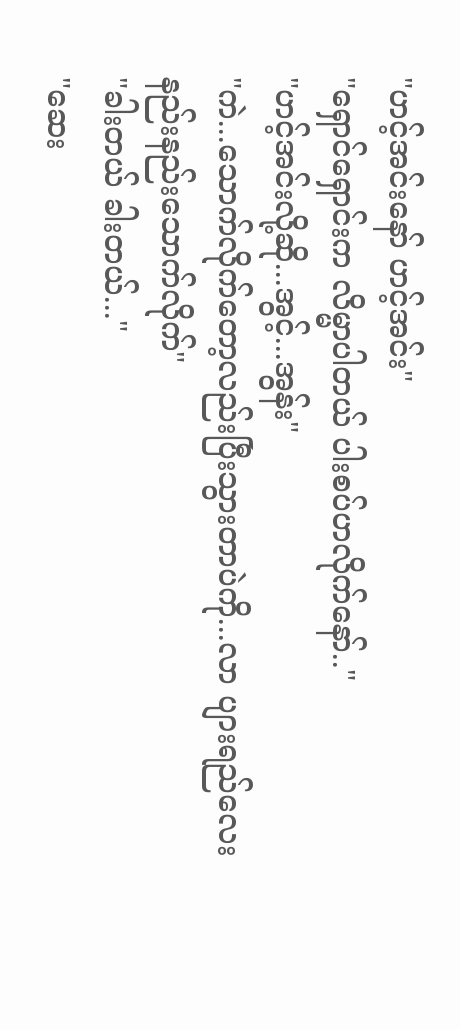"ဟင့်အင်းနော် ဟင့်အင်း"
"ရှောင်ရှောင်းက လိမ္မာပါတယ် ပါးစပ်ဟလိုက်နော်.."
"ဟင့်အင်းလို့ဆို...အွင့်...အွန်း"
"ကဲ...သောက်လိုက်တော့လည်းပြီးသွားတာပဲကို...လာ ပျားရည်လေးနည်းနည်းသောက်လိုက်"
"ခါးတယ် ခါးတယ်..."
"ဆေး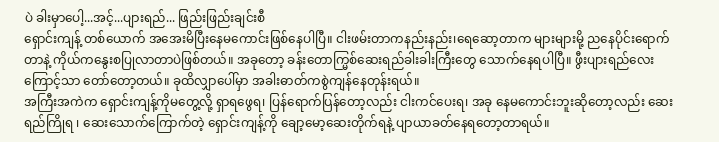ပဲ ခါးမှာပေါ့...အင့်...ပျားရည်... ဖြည်းဖြည်းချင်းစီ
ရှောင်းကျန့် တစ်ယောက် အအေးမိပြီးနေမကောင်းဖြစ်နေပါပြီ။ ငါးဖမ်းတာကနည်းနည်း၊ရေဆော့တာက များများမို့ ညနေပိုင်းရောက်တာနဲ့ ကိုယ်ကနွေးစပြုလာတာပဲဖြစ်တယ်။ အခုတော့ ခန်းတောက္မြစ်ဆေးရည်ခါးခါးကြီးတွေ သောက်နေရပါပြီ။ ဖွီးပျားရည်လေးကြောင့်သာ တော်တော့တယ်။ ခုထိလျှာပေါ်မှာ အခါးဓာတ်ကစွဲကျန်နေတုန်းရယ်။
အကြီးအကဲက ရှောင်းကျန့်ကိုမတွေ့လို့ ရှာရဖွေရ၊ ပြန်ရောက်ပြန်တော့လည်း ငါးကင်ပေးရ၊ အခု နေမကောင်းဘူးဆိုတော့လည်း ဆေးရည်ကြိုရ ၊ ဆေးသောက်ကြောက်တဲ့ ရှောင်းကျန့်ကို ချော့မော့ဆေးတိုက်ရနဲ့ ပျာယာခတ်နေရတော့တာရယ်။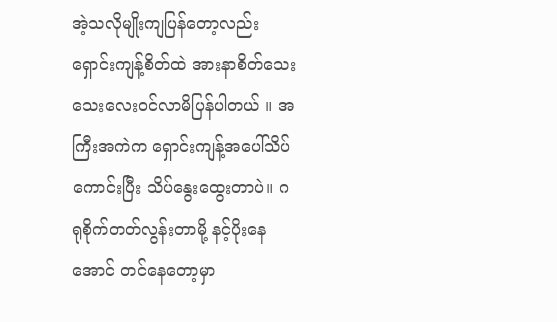အဲ့သလိုမျိုးကျပြန်တော့လည်း ရှောင်းကျန့်စိတ်ထဲ အားနာစိတ်သေးသေးလေးဝင်လာမိပြန်ပါတယ် ။ အကြီးအကဲက ရှောင်းကျန့်အပေါ်သိပ်ကောင်းပြီး သိပ်နွေးထွေးတာပဲ။ ဂရုစိုက်တတ်လွန်းတာမို့ နင့်ပိုးနေအောင် တင်နေတော့မှာ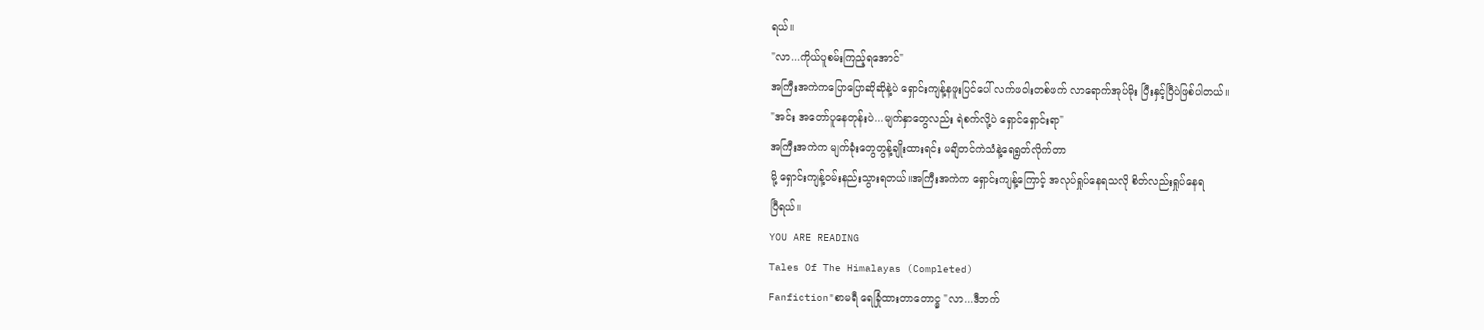ရယ်။
"လာ...ကိုယ်ပူစမ်းကြည့်ရအောင်"
အကြီးအကဲကပြောပြောဆိုဆိုနဲ့ပဲ ရှောင်းကျန့်နဖူးပြင်ပေါ် လက်ဖဝါးတစ်ဖက် လာရောက်အုပ်မိုး ပြီးနှင့်ပြီပဲဖြစ်ပါတယ်။
"အင်း အတော်ပူနေတုန်းပဲ...မျက်နှာတွေလည်း ရဲစက်လို့ပဲ ရှောင်ရှောင်းရာ"
အကြီးအကဲက မျက်ခုံးတွေတွန့်ချိုးထားရင်း မချိတင်ကဲသံနဲ့ရေရွတ်လိုက်တာ
မို့ ရှောင်းကျန့်ဝမ်းနည်းသွားရတယ်။အကြီးအကဲက ရှောင်းကျန့်ကြောင့် အလုပ်ရှုပ်နေရသလို စိတ်လည်းရှုပ်နေရ
ပြီရယ်။
YOU ARE READING
Tales Of The Himalayas (Completed)
Fanfiction"စာမရီ ရေခြုံထားတာတောင္မှ "လာ...ဒီဘက်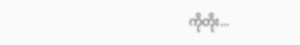ကိုတိုး...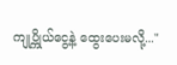ကျုပ္ကိုယ်ငွေ့နဲ့ ထွေးပေးမလို့..."